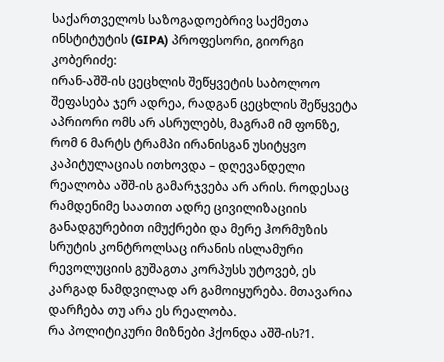საქართველოს საზოგადოებრივ საქმეთა ინსტიტუტის (GIPA) პროფესორი, გიორგი კობერიძე:
ირან-აშშ-ის ცეცხლის შეწყვეტის საბოლოო შეფასება ჯერ ადრეა, რადგან ცეცხლის შეწყვეტა აპრიორი ომს არ ასრულებს, მაგრამ იმ ფონზე, რომ 6 მარტს ტრამპი ირანისგან უსიტყვო კაპიტულაციას ითხოვდა – დღევანდელი რეალობა აშშ-ის გამარჯვება არ არის. როდესაც რამდენიმე საათით ადრე ცივილიზაციის განადგურებით იმუქრები და მერე ჰორმუზის სრუტის კონტროლსაც ირანის ისლამური რევოლუციის გუშაგთა კორპუსს უტოვებ, ეს კარგად ნამდვილად არ გამოიყურება. მთავარია დარჩება თუ არა ეს რეალობა.
რა პოლიტიკური მიზნები ჰქონდა აშშ-ის?1.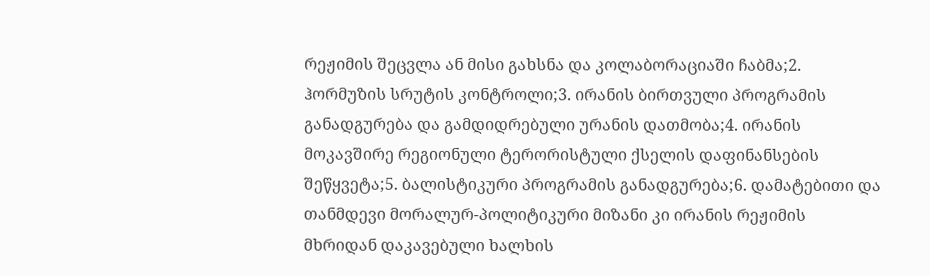რეჟიმის შეცვლა ან მისი გახსნა და კოლაბორაციაში ჩაბმა;2. ჰორმუზის სრუტის კონტროლი;3. ირანის ბირთვული პროგრამის განადგურება და გამდიდრებული ურანის დათმობა;4. ირანის მოკავშირე რეგიონული ტერორისტული ქსელის დაფინანსების შეწყვეტა;5. ბალისტიკური პროგრამის განადგურება;6. დამატებითი და თანმდევი მორალურ-პოლიტიკური მიზანი კი ირანის რეჟიმის მხრიდან დაკავებული ხალხის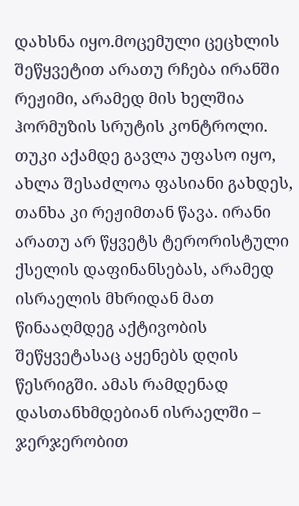დახსნა იყო.მოცემული ცეცხლის შეწყვეტით არათუ რჩება ირანში რეჟიმი, არამედ მის ხელშია ჰორმუზის სრუტის კონტროლი. თუკი აქამდე გავლა უფასო იყო, ახლა შესაძლოა ფასიანი გახდეს, თანხა კი რეჟიმთან წავა. ირანი არათუ არ წყვეტს ტერორისტული ქსელის დაფინანსებას, არამედ ისრაელის მხრიდან მათ წინააღმდეგ აქტივობის შეწყვეტასაც აყენებს დღის წესრიგში. ამას რამდენად დასთანხმდებიან ისრაელში – ჯერჯერობით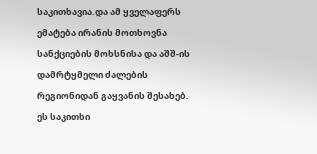საკითხავია.და ამ ყველაფერს ემატება ირანის მოთხოვნა სანქციების მოხსნისა და აშშ-ის დამრტყმელი ძალების რეგიონიდან გაყვანის შესახებ. ეს საკითხი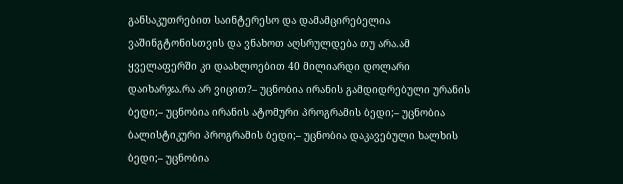განსაკუთრებით საინტერესო და დამამცირებელია ვაშინგტონისთვის და ვნახოთ აღსრულდება თუ არა.ამ ყველაფერში კი დაახლოებით 40 მილიარდი დოლარი დაიხარჯა.რა არ ვიცით?– უცნობია ირანის გამდიდრებული ურანის ბედი;– უცნობია ირანის ატომური პროგრამის ბედი;– უცნობია ბალისტიკური პროგრამის ბედი;– უცნობია დაკავებული ხალხის ბედი;– უცნობია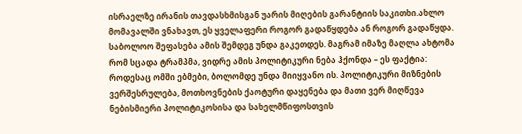ისრაელზე ირანის თავდასხმისგან უარის მიღების გარანტიის საკითხი.ახლო მომავალში ვნახავთ, ეს ყველაფერი როგორ გადაწყდება ან როგორ გადაწყდა. საბოლოო შეფასება ამის შემდეგ უნდა გაკეთდეს. მაგრამ იმაზე მაღლა ახტომა რომ სცადა ტრამპმა, ვიდრე ამის პოლიტიკური ნება ჰქონდა – ეს ფაქტია: როდესაც ომში ებმები, ბოლომდე უნდა მიიყვანო ის. პოლიტიკური მიზნების ვერშესრულება, მოთხოვნების ქაოტური დაყენება და მათი ვერ მიღწევა ნებისმიერი პოლიტიკოსისა და სახელმწიფოსთვის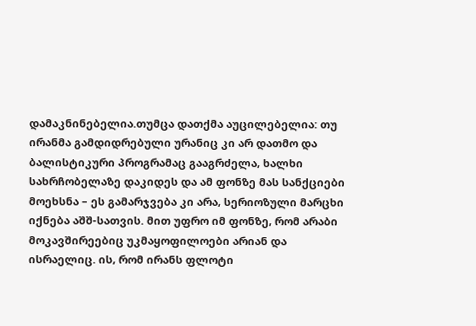დამაკნინებელია.თუმცა დათქმა აუცილებელია: თუ ირანმა გამდიდრებული ურანიც კი არ დათმო და ბალისტიკური პროგრამაც გააგრძელა, ხალხი სახრჩობელაზე დაკიდეს და ამ ფონზე მას სანქციები მოეხსნა – ეს გამარჯვება კი არა, სერიოზული მარცხი იქნება აშშ-სათვის. მით უფრო იმ ფონზე, რომ არაბი მოკავშირეებიც უკმაყოფილოები არიან და ისრაელიც. ის, რომ ირანს ფლოტი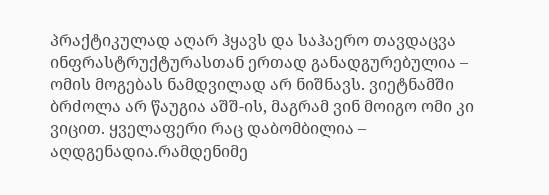პრაქტიკულად აღარ ჰყავს და საჰაერო თავდაცვა ინფრასტრუქტურასთან ერთად განადგურებულია – ომის მოგებას ნამდვილად არ ნიშნავს. ვიეტნამში ბრძოლა არ წაუგია აშშ-ის, მაგრამ ვინ მოიგო ომი კი ვიცით. ყველაფერი რაც დაბომბილია – აღდგენადია.რამდენიმე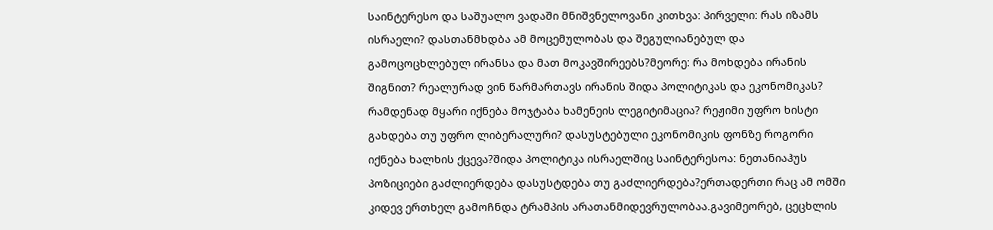საინტერესო და საშუალო ვადაში მნიშვნელოვანი კითხვა: პირველი: რას იზამს ისრაელი? დასთანმხდბა ამ მოცემულობას და შეგულიანებულ და გამოცოცხლებულ ირანსა და მათ მოკავშირეებს?მეორე: რა მოხდება ირანის შიგნით? რეალურად ვინ წარმართავს ირანის შიდა პოლიტიკას და ეკონომიკას? რამდენად მყარი იქნება მოჯტაბა ხამენეის ლეგიტიმაცია? რეჟიმი უფრო ხისტი გახდება თუ უფრო ლიბერალური? დასუსტებული ეკონომიკის ფონზე როგორი იქნება ხალხის ქცევა?შიდა პოლიტიკა ისრაელშიც საინტერესოა: ნეთანიაჰუს პოზიციები გაძლიერდება დასუსტდება თუ გაძლიერდება?ერთადერთი რაც ამ ომში კიდევ ერთხელ გამოჩნდა ტრამპის არათანმიდევრულობაა.გავიმეორებ, ცეცხლის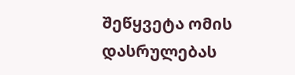შეწყვეტა ომის დასრულებას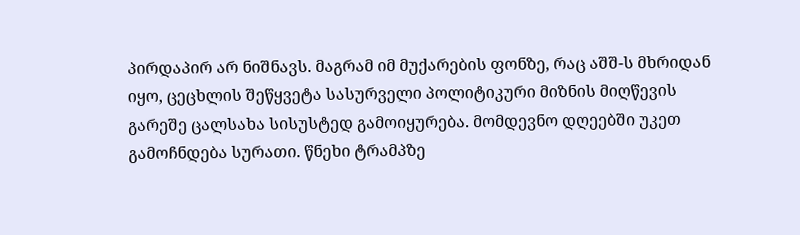პირდაპირ არ ნიშნავს. მაგრამ იმ მუქარების ფონზე, რაც აშშ-ს მხრიდან იყო, ცეცხლის შეწყვეტა სასურველი პოლიტიკური მიზნის მიღწევის გარეშე ცალსახა სისუსტედ გამოიყურება. მომდევნო დღეებში უკეთ გამოჩნდება სურათი. წნეხი ტრამპზე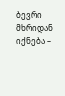ბევრი მხრიდან იქნება –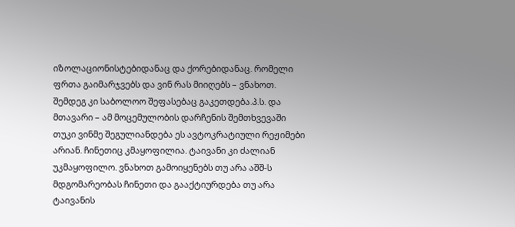იზოლაციონისტებიდანაც და ქორებიდანაც. რომელი ფრთა გაიმარჯვებს და ვინ რას მიიღებს – ვნახოთ. შემდეგ კი საბოლოო შეფასებაც გაკეთდება.პ.ს. და მთავარი – ამ მოცემულობის დარჩენის შემთხვევაში თუკი ვინმე შეგულიანდება ეს ავტოკრატიული რეჟიმები არიან. ჩინეთიც კმაყოფილია. ტაივანი კი ძალიან უკმაყოფილო. ვნახოთ გამოიყენებს თუ არა აშშ-ს მდგომარეობას ჩინეთი და გააქტიურდება თუ არა ტაივანის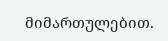მიმართულებით.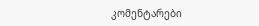კომენტარები